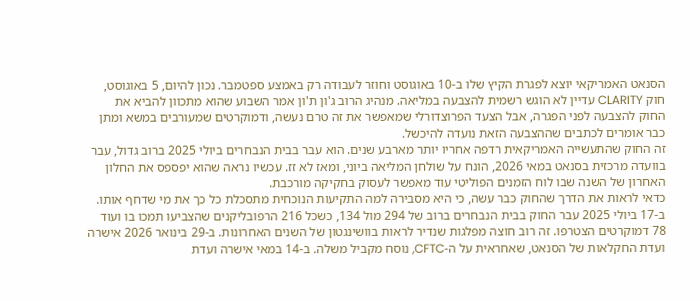הסנאט האמריקאי יוצא לפגרת הקיץ שלו ב-10 באוגוסט וחוזר לעבודה רק באמצע ספטמבר. נכון להיום, 5 באוגוסט, חוק CLARITY עדיין לא הוגש רשמית להצבעה במליאה. מנהיג הרוב ג'ון ת'ון אמר השבוע שהוא מתכוון להביא את החוק להצבעה לפני הפגרה, אבל הצעד הפרוצדורלי שמאפשר את זה טרם נעשה, ודמוקרטים שמעורבים במשא ומתן כבר אומרים לכתבים שההצבעה הזאת נועדה להיכשל.
זה החוק שהתעשייה האמריקאית רדפה אחריו יותר מארבע שנים. הוא עבר בבית הנבחרים ביולי 2025 ברוב גדול, עבר בוועדה מרכזית בסנאט במאי 2026, הונח על שולחן המליאה ביוני, ומאז לא זז. עכשיו נראה שהוא יפספס את החלון האחרון של השנה שבו לוח הזמנים הפוליטי עוד מאפשר לעסוק בחקיקה מורכבת.
כדאי לראות את הדרך שהחוק כבר עשה, כי היא מסבירה למה התקיעות הנוכחית מתסכלת כל כך את מי שדחף אותו. ב-17 ביולי 2025 עבר החוק בבית הנבחרים ברוב של 294 מול 134, כשכל 216 הרפובליקנים שהצביעו תמכו בו ועוד 78 דמוקרטים הצטרפו. זה רוב חוצה מפלגות שנדיר לראות בוושינגטון של השנים האחרונות. ב-29 בינואר 2026 אישרה ועדת החקלאות של הסנאט, שאחראית על ה-CFTC, נוסח מקביל משלה. ב-14 במאי אישרה ועדת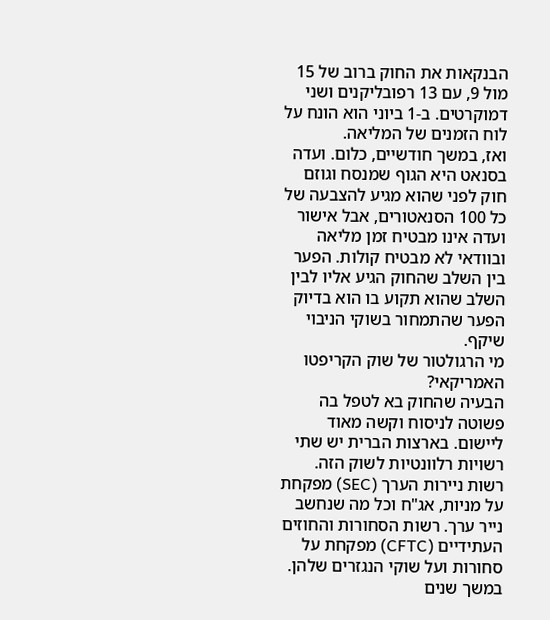הבנקאות את החוק ברוב של 15 מול 9, עם 13 רפובליקנים ושני דמוקרטים. ב-1 ביוני הוא הונח על לוח הזמנים של המליאה.
ואז, במשך חודשיים, כלום. ועדה בסנאט היא הגוף שמנסח וגוזם חוק לפני שהוא מגיע להצבעה של כל 100 הסנאטורים, אבל אישור ועדה אינו מבטיח זמן מליאה ובוודאי לא מבטיח קולות. הפער בין השלב שהחוק הגיע אליו לבין השלב שהוא תקוע בו הוא בדיוק הפער שהתמחור בשוקי הניבוי שיקף.
מי הרגולטור של שוק הקריפטו האמריקאי?
הבעיה שהחוק בא לטפל בה פשוטה לניסוח וקשה מאוד ליישום. בארצות הברית יש שתי רשויות רלוונטיות לשוק הזה. רשות ניירות הערך (SEC) מפקחת על מניות, אג"ח וכל מה שנחשב נייר ערך. רשות הסחורות והחוזים העתידיים (CFTC) מפקחת על סחורות ועל שוקי הנגזרים שלהן. במשך שנים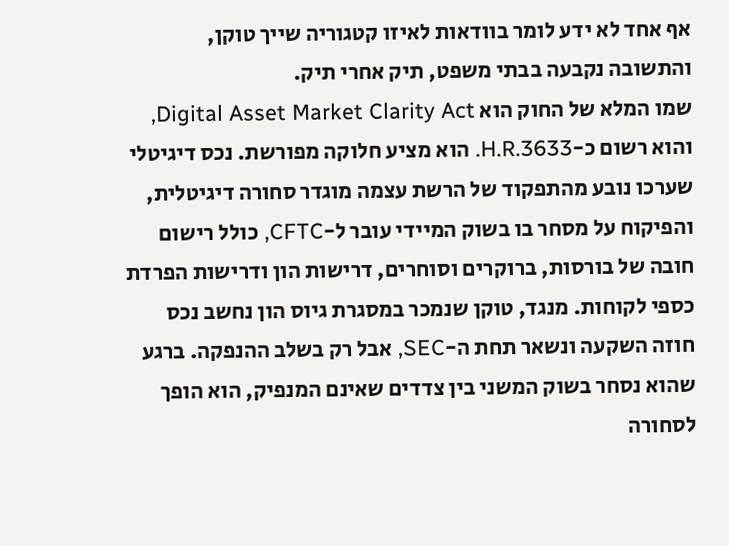אף אחד לא ידע לומר בוודאות לאיזו קטגוריה שייך טוקן, והתשובה נקבעה בבתי משפט, תיק אחרי תיק.
שמו המלא של החוק הוא Digital Asset Market Clarity Act, והוא רשום כ-H.R.3633. הוא מציע חלוקה מפורשת. נכס דיגיטלי שערכו נובע מהתפקוד של הרשת עצמה מוגדר סחורה דיגיטלית, והפיקוח על מסחר בו בשוק המיידי עובר ל-CFTC, כולל רישום חובה של בורסות, ברוקרים וסוחרים, דרישות הון ודרישות הפרדת כספי לקוחות. מנגד, טוקן שנמכר במסגרת גיוס הון נחשב נכס חוזה השקעה ונשאר תחת ה-SEC, אבל רק בשלב ההנפקה. ברגע שהוא נסחר בשוק המשני בין צדדים שאינם המנפיק, הוא הופך לסחורה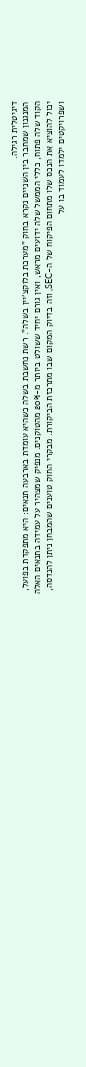דיגיטלית רגילה.
המנגנון שמחבר בין השניים נקרא בחוק "מערכת בלוקצ'יין בשלה". רשת נחשבת בשלה כשהיא עומדת בארבעה תנאים: היא מתפקדת בפועל, הקוד שלה פתוח, כללי הממשל שלה ידועים מראש, ואין גורם יחיד ששולט ביותר מ-20% מהטוקנים. מנפיק שמצהיר על עמידה בתנאים האלה יכול להוציא את הנכס שלו מתחום הפיקוח של ה-SEC, וזה בדיוק המקום שבו מתרכזת הביקורת. מבקרי החוק טוענים שהמבחן ניתן להנדסה, ושפרויקטים ילמדו לעמוד בו על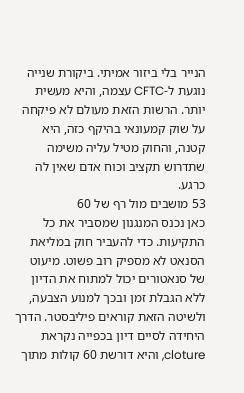הנייר בלי ביזור אמיתי. ביקורת שנייה נוגעת ל-CFTC עצמה, והיא מעשית יותר. הרשות הזאת מעולם לא פיקחה על שוק קמעונאי בהיקף כזה, היא קטנה, והחוק מטיל עליה משימה שתדרוש תקציב וכוח אדם שאין לה כרגע.
53 מושבים מול רף של 60
כאן נכנס המנגנון שמסביר את כל התקיעות. כדי להעביר חוק במליאת הסנאט לא מספיק רוב פשוט. מיעוט של סנאטורים יכול למתוח את הדיון ללא הגבלת זמן ובכך למנוע הצבעה, ולשיטה הזאת קוראים פיליבסטר. הדרך היחידה לסיים דיון בכפייה נקראת cloture, והיא דורשת 60 קולות מתוך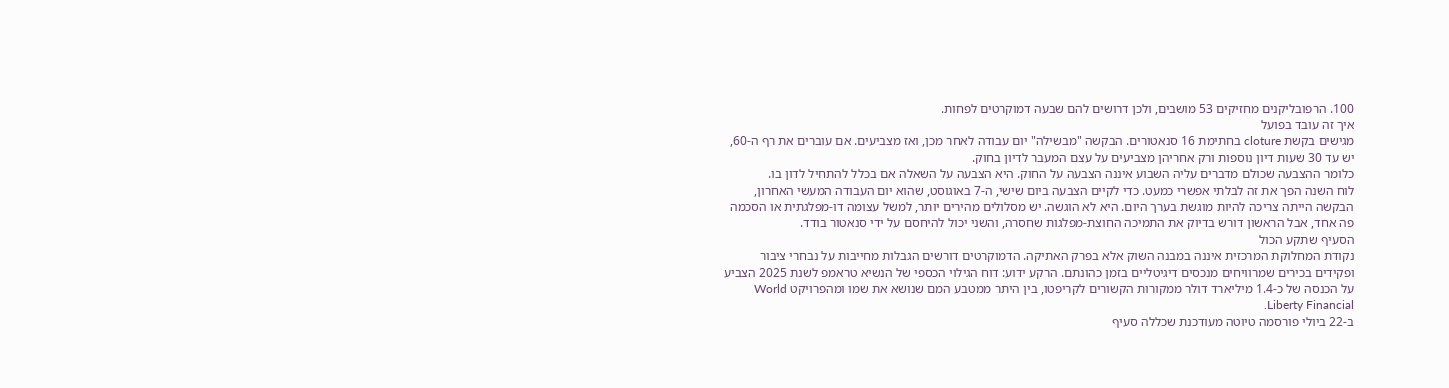100. הרפובליקנים מחזיקים 53 מושבים, ולכן דרושים להם שבעה דמוקרטים לפחות.
איך זה עובד בפועל
מגישים בקשת cloture בחתימת 16 סנאטורים. הבקשה "מבשילה" יום עבודה לאחר מכן, ואז מצביעים. אם עוברים את רף ה-60, יש עד 30 שעות דיון נוספות ורק אחריהן מצביעים על עצם המעבר לדיון בחוק.
כלומר ההצבעה שכולם מדברים עליה השבוע איננה הצבעה על החוק. היא הצבעה על השאלה אם בכלל להתחיל לדון בו.
לוח השנה הפך את זה לבלתי אפשרי כמעט. כדי לקיים הצבעה ביום שישי, ה-7 באוגוסט, שהוא יום העבודה המעשי האחרון, הבקשה הייתה צריכה להיות מוגשת בערך היום. היא לא הוגשה. יש מסלולים מהירים יותר, למשל עצומה דו-מפלגתית או הסכמה פה אחד, אבל הראשון דורש בדיוק את התמיכה החוצת-מפלגות שחסרה, והשני יכול להיחסם על ידי סנאטור בודד.
הסעיף שתקע הכול
נקודת המחלוקת המרכזית איננה במבנה השוק אלא בפרק האתיקה. הדמוקרטים דורשים הגבלות מחייבות על נבחרי ציבור ופקידים בכירים שמרוויחים מנכסים דיגיטליים בזמן כהונתם. הרקע ידוע: דוח הגילוי הכספי של הנשיא טראמפ לשנת 2025 הצביע על הכנסה של כ-1.4 מיליארד דולר ממקורות הקשורים לקריפטו, בין היתר ממטבע המם שנושא את שמו ומהפרויקט World Liberty Financial.
ב-22 ביולי פורסמה טיוטה מעודכנת שכללה סעיף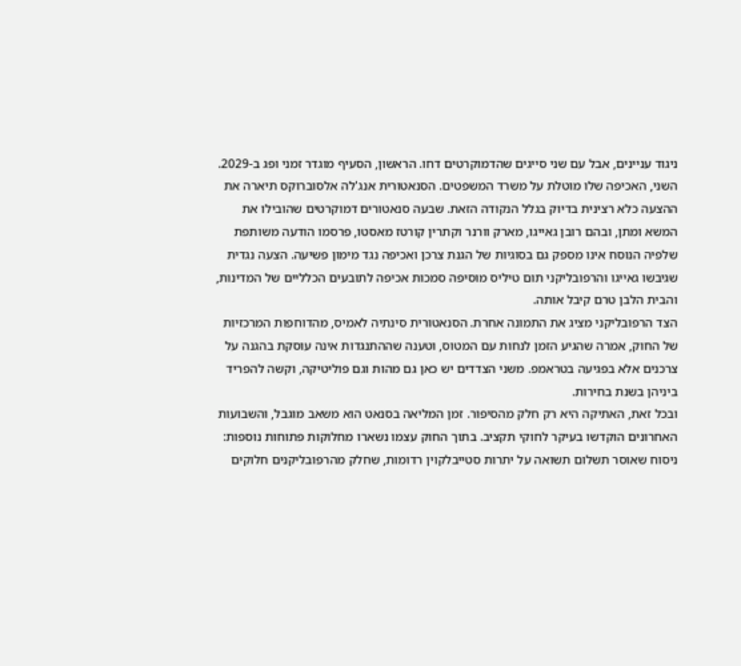ניגוד עניינים, אבל עם שני סייגים שהדמוקרטים דחו. הראשון, הסעיף מוגדר זמני ופג ב-2029. השני, האכיפה שלו מוטלת על משרד המשפטים. הסנאטורית אנג'לה אלסוברוקס תיארה את ההצעה כלא רצינית בדיוק בגלל הנקודה הזאת. שבעה סנאטורים דמוקרטים שהובילו את המשא ומתן, ובהם רובן גאייגו, מארק וורנר וקתרין קורטז מאסטו, פרסמו הודעה משותפת שלפיה הנוסח אינו מספק גם בסוגיות של הגנת צרכן ואכיפה נגד מימון פשיעה. הצעה נגדית שגיבשו גאייגו והרפובליקני תום טיליס מוסיפה סמכות אכיפה לתובעים הכלליים של המדינות, והבית הלבן טרם קיבל אותה.
הצד הרפובליקני מציג את התמונה אחרת. הסנאטורית סינתיה לאמיס, מהדוחפות המרכזיות של החוק, אמרה שהגיע הזמן לנחות עם המטוס, וטענה שההתנגדות אינה עוסקת בהגנה על צרכנים אלא בפגיעה בטראמפ. משני הצדדים יש כאן גם מהות וגם פוליטיקה, וקשה להפריד ביניהן בשנת בחירות.
ובכל זאת, האתיקה היא רק חלק מהסיפור. זמן המליאה בסנאט הוא משאב מוגבל, והשבועות האחרונים הוקדשו בעיקר לחוקי תקציב. בתוך החוק עצמו נשארו מחלוקות פתוחות נוספות: ניסוח שאוסר תשלום תשואה על יתרות סטייבלקוין רדומות, שחלק מהרפובליקנים חלוקים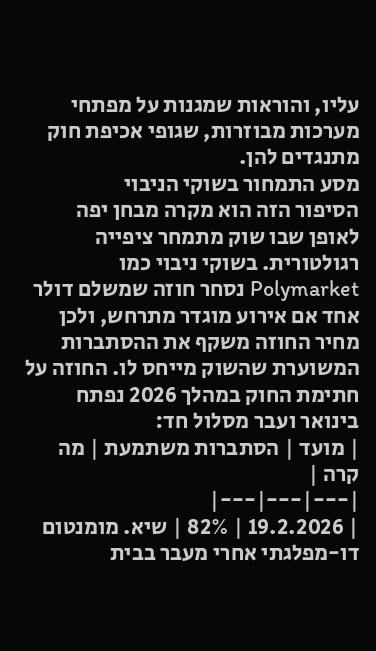עליו, והוראות שמגנות על מפתחי מערכות מבוזרות, שגופי אכיפת חוק מתנגדים להן.
מסע התמחור בשוקי הניבוי
הסיפור הזה הוא מקרה מבחן יפה לאופן שבו שוק מתמחר ציפייה רגולטורית. בשוקי ניבוי כמו Polymarket נסחר חוזה שמשלם דולר אחד אם אירוע מוגדר מתרחש, ולכן מחיר החוזה משקף את ההסתברות המשוערת שהשוק מייחס לו. החוזה על חתימת החוק במהלך 2026 נפתח בינואר ועבר מסלול חד:
| מועד | הסתברות משתמעת | מה קרה |
|---|---|---|
| 19.2.2026 | 82% | שיא. מומנטום דו-מפלגתי אחרי מעבר בבית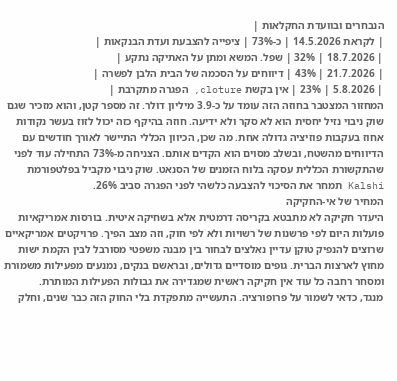הנבחרים ובוועדת החקלאות |
| לקראת 14.5.2026 | כ-73% | ציפייה להצבעת ועדת הבנקאות |
| 18.7.2026 | 32% | שפל. המשא ומתן על האתיקה נתקע |
| 21.7.2026 | 43% | דיווחים על הסכמה של הבית הלבן לפשרה |
| 5.8.2026 | 23% | אין בקשת cloture, הפגרה מתקרבת |
המחזור המצטבר בחוזה הזה עומד על כ-3.9 מיליון דולר. זה מספר קטן, והוא מזכיר שגם שוק ניבוי נזיל יחסית הוא לא סקר ולא ידיעה. חוזה בהיקף כזה יכול לזוז בעשר נקודות אחוז בעקבות פוזיציה גדולה אחת. מה שכן, הכיוון הכללי התיישר לאורך חודשים עם הדיווחים מהשטח, ובשלב מסוים הוא הקדים אותם. הצניחה מ-73% התחילה עוד לפני שהתקשורת הכללית עסקה בלוח הזמנים של הסנאט. שוק ניבוי מקביל בפלטפורמת Kalshi תמחר את הסיכוי להצבעה כלשהי לפני הפגרה סביב 26%.
המחיר של אי-החקיקה
היעדר חקיקה לא מתבטא בקריסה דרמטית אלא בשחיקה איטית. בורסות אמריקאיות פועלות היום לפי פרשנות של רשויות ולא לפי חוק, וזה מצב הפיך. פרויקטים אמריקאיים שרוצים להנפיק טוקן עדיין נאלצים לבחור בין מבנה משפטי מסורבל לבין הקמת ישות מחוץ לארצות הברית. גופים מוסדיים גדולים, ובראשם בנקים, נמנעים מפעילות משמורת ומסחר רחבה כל עוד אין חקיקה ראשית שמגדירה את גבולות הפעילות המותרת.
מנגד, כדאי לשמור על פרופורציה. התעשייה מתפקדת בלי החוק הזה כבר שנים, וחלק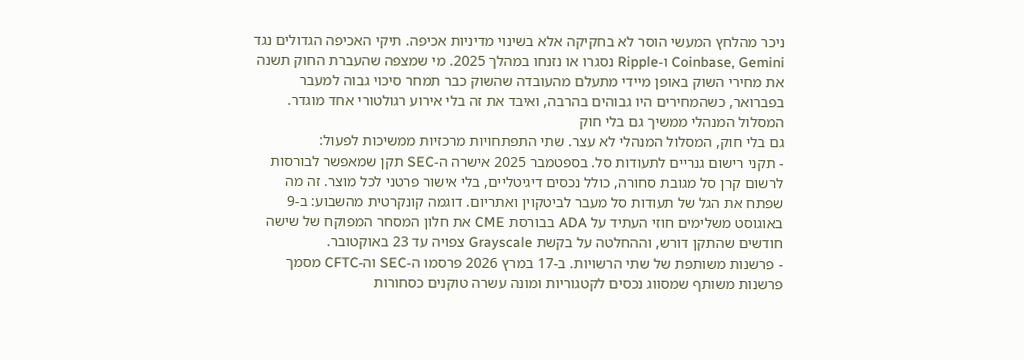ניכר מהלחץ המעשי הוסר לא בחקיקה אלא בשינוי מדיניות אכיפה. תיקי האכיפה הגדולים נגד Coinbase, Gemini ו-Ripple נסגרו או נזנחו במהלך 2025. מי שמצפה שהעברת החוק תשנה את מחירי השוק באופן מיידי מתעלם מהעובדה שהשוק כבר תמחר סיכוי גבוה למעבר בפברואר, כשהמחירים היו גבוהים בהרבה, ואיבד את זה בלי אירוע רגולטורי אחד מוגדר.
המסלול המנהלי ממשיך גם בלי חוק
גם בלי חוק, המסלול המנהלי לא עצר. שתי התפתחויות מרכזיות ממשיכות לפעול:
- תקני רישום גנריים לתעודות סל. בספטמבר 2025 אישרה ה-SEC תקן שמאפשר לבורסות לרשום קרן סל מגובת סחורה, כולל נכסים דיגיטליים, בלי אישור פרטני לכל מוצר. זה מה שפתח את הגל של תעודות סל מעבר לביטקוין ואתריום. דוגמה קונקרטית מהשבוע: ב-9 באוגוסט משלימים חוזי העתיד על ADA בבורסת CME את חלון המסחר המפוקח של שישה חודשים שהתקן דורש, וההחלטה על בקשת Grayscale צפויה עד 23 באוקטובר.
- פרשנות משותפת של שתי הרשויות. ב-17 במרץ 2026 פרסמו ה-SEC וה-CFTC מסמך פרשנות משותף שמסווג נכסים לקטגוריות ומונה עשרה טוקנים כסחורות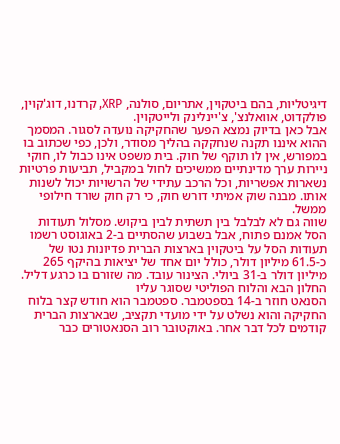דיגיטליות, בהם ביטקוין, אתריום, סולנה, XRP, קרדנו, דוג'קוין, פולקדוט, אוואלנצ', צ'יינלינק ולייטקוין.
אבל כאן בדיוק נמצא הפער שהחקיקה נועדה לסגור. המסמך ההוא איננו תקנה שנחקקה בהליך מסודר, ולכן, כפי שכתוב בו במפורש, אין לו תוקף של חוק. בית משפט אינו כבול לו, חוקי ניירות ערך מדינתיים ממשיכים לחול במקביל, תביעות פרטיות נשארות אפשריות, וכל הרכב עתידי של הרשויות יכול לשנות אותו. מבנה שוק אמיתי דורש חוק, כי רק חוק שורד חילופי ממשל.
שווה גם לא לבלבל בין תשתית לבין ביקוש. מסלול תעודות הסל אמנם פתוח, אבל בשבוע שהסתיים ב-2 באוגוסט רשמו תעודות הסל על ביטקוין בארצות הברית פדיונות נטו של כ-61.5 מיליון דולר, כולל יום אחד של יציאות בהיקף 265 מיליון דולר ב-31 ביולי. הצינור עובד. מה שזורם בו כרגע דליל.
החלון הבא והלוח הפוליטי שסוגר עליו
הסנאט חוזר ב-14 בספטמבר. ספטמבר הוא חודש קצר בלוח החקיקה והוא נשלט על ידי מועדי תקציב, שבארצות הברית קודמים לכל דבר אחר. באוקטובר רוב הסנאטורים כבר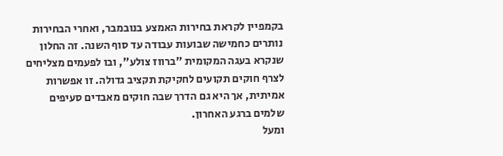בקמפיין לקראת בחירות האמצע בנובמבר, ואחרי הבחירות נותרים כחמישה שבועות עבודה עד סוף השנה. זה החלון שנקרא בעגה המקומית "ברווז צולע", ובו לפעמים מצליחים לצרף חוקים תקועים לחקיקת תקציב גדולה. זו אפשרות אמיתית, אך היא גם הדרך שבה חוקים מאבדים סעיפים שלמים ברגע האחרון.
ומעל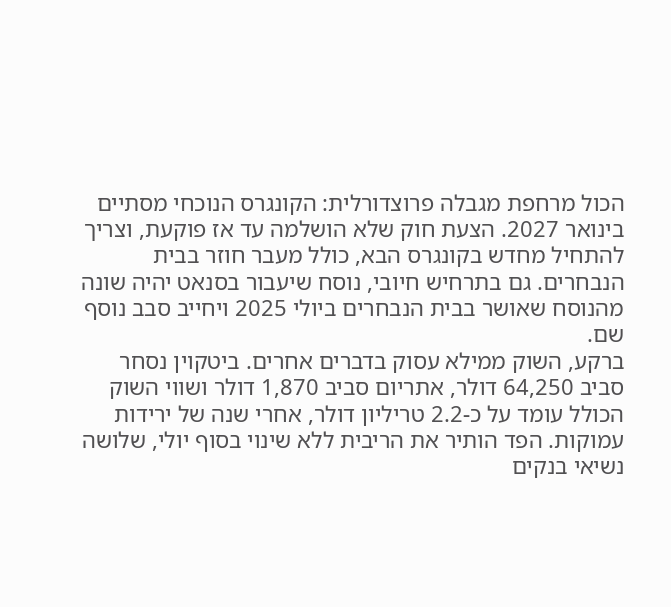הכול מרחפת מגבלה פרוצדורלית: הקונגרס הנוכחי מסתיים בינואר 2027. הצעת חוק שלא הושלמה עד אז פוקעת, וצריך להתחיל מחדש בקונגרס הבא, כולל מעבר חוזר בבית הנבחרים. גם בתרחיש חיובי, נוסח שיעבור בסנאט יהיה שונה מהנוסח שאושר בבית הנבחרים ביולי 2025 ויחייב סבב נוסף שם.
ברקע, השוק ממילא עסוק בדברים אחרים. ביטקוין נסחר סביב 64,250 דולר, אתריום סביב 1,870 דולר ושווי השוק הכולל עומד על כ-2.2 טריליון דולר, אחרי שנה של ירידות עמוקות. הפד הותיר את הריבית ללא שינוי בסוף יולי, שלושה נשיאי בנקים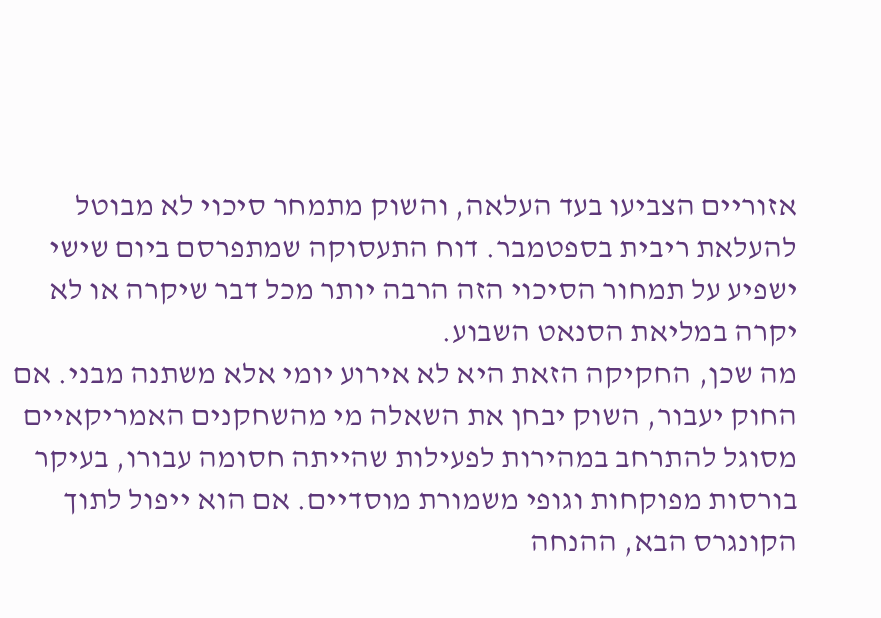אזוריים הצביעו בעד העלאה, והשוק מתמחר סיכוי לא מבוטל להעלאת ריבית בספטמבר. דוח התעסוקה שמתפרסם ביום שישי ישפיע על תמחור הסיכוי הזה הרבה יותר מכל דבר שיקרה או לא יקרה במליאת הסנאט השבוע.
מה שכן, החקיקה הזאת היא לא אירוע יומי אלא משתנה מבני. אם החוק יעבור, השוק יבחן את השאלה מי מהשחקנים האמריקאיים מסוגל להתרחב במהירות לפעילות שהייתה חסומה עבורו, בעיקר בורסות מפוקחות וגופי משמורת מוסדיים. אם הוא ייפול לתוך הקונגרס הבא, ההנחה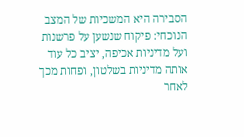הסבירה היא המשכיות של המצב הנוכחי: פיקוח שנשען על פרשנות ועל מדיניות אכיפה, יציב כל עוד אותה מדיניות בשלטון, ופחות מכך לאחר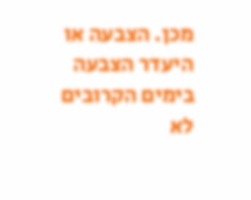מכן. הצבעה או היעדר הצבעה בימים הקרובים לא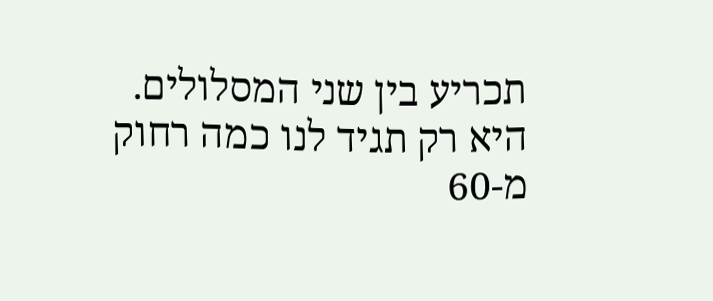תכריע בין שני המסלולים. היא רק תגיד לנו כמה רחוק מ-60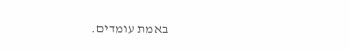באמת עומדים.